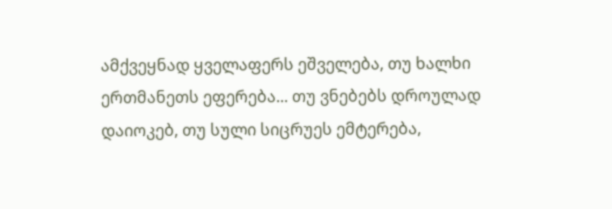ამქვეყნად ყველაფერს ეშველება, თუ ხალხი ერთმანეთს ეფერება... თუ ვნებებს დროულად დაიოკებ, თუ სული სიცრუეს ემტერება,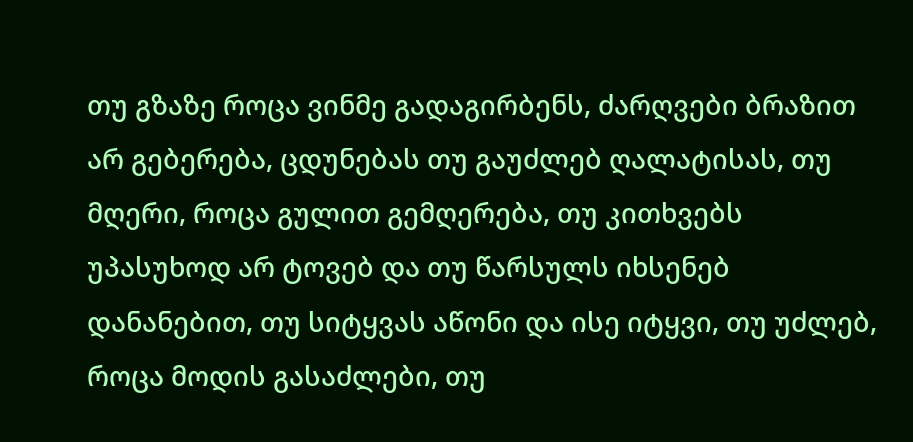თუ გზაზე როცა ვინმე გადაგირბენს, ძარღვები ბრაზით არ გებერება, ცდუნებას თუ გაუძლებ ღალატისას, თუ მღერი, როცა გულით გემღერება, თუ კითხვებს უპასუხოდ არ ტოვებ და თუ წარსულს იხსენებ დანანებით, თუ სიტყვას აწონი და ისე იტყვი, თუ უძლებ, როცა მოდის გასაძლები, თუ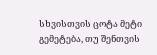სხვისთვის ცოტა მეტი გემეტება, თუ შენთვის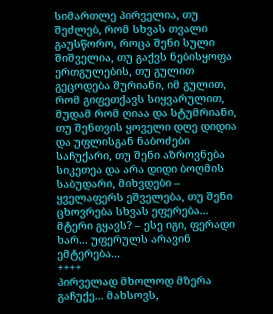სიმართლე პირველია, თუ შეძლებ, რომ სხვას თვალი გაუსწორო, როცა შენი სული შიშველია, თუ გაქვს ნებისყოფა ერთგულების, თუ გულით გეცოდება შურიანი, იმ გულით, რომ გიფეთქავს სიყვარულით, მუდამ რომ ღიაა და სტუმრიანი, თუ შენთვის ყოველი დღე დიდია და უფლისგან ნაბოძები საჩუქარი, თუ შენი აზროვნება სიკეთეა და არა დიდი ბოღმის საბუდარი, მიხვდები – ყველაფერს ეშველება, თუ შენი ცხოვრება სხვას ეფერება... მტერი გყავს? – ესე იგი, ფერადი ხარ... უფერულს არავინ ემტერება...
++++
პირველად მხოლოდ მზერა გაჩუქე... მახსოვს,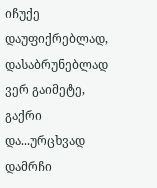იჩუქე დაუფიქრებლად, დასაბრუნებლად ვერ გაიმეტე, გაქრი და...ურცხვად დამრჩი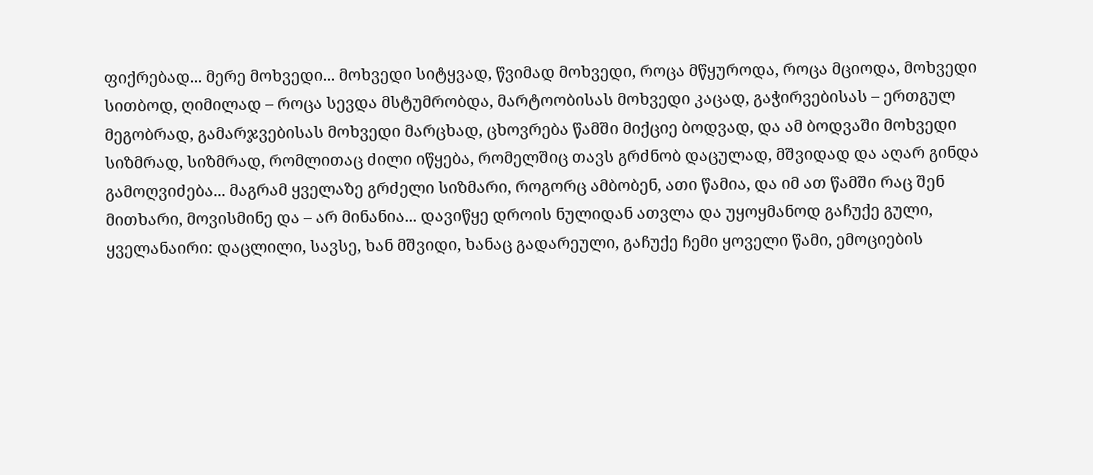ფიქრებად... მერე მოხვედი... მოხვედი სიტყვად, წვიმად მოხვედი, როცა მწყუროდა, როცა მციოდა, მოხვედი სითბოდ, ღიმილად – როცა სევდა მსტუმრობდა, მარტოობისას მოხვედი კაცად, გაჭირვებისას – ერთგულ მეგობრად, გამარჯვებისას მოხვედი მარცხად, ცხოვრება წამში მიქციე ბოდვად, და ამ ბოდვაში მოხვედი სიზმრად, სიზმრად, რომლითაც ძილი იწყება, რომელშიც თავს გრძნობ დაცულად, მშვიდად და აღარ გინდა გამოღვიძება... მაგრამ ყველაზე გრძელი სიზმარი, როგორც ამბობენ, ათი წამია, და იმ ათ წამში რაც შენ მითხარი, მოვისმინე და – არ მინანია... დავიწყე დროის ნულიდან ათვლა და უყოყმანოდ გაჩუქე გული, ყველანაირი: დაცლილი, სავსე, ხან მშვიდი, ხანაც გადარეული, გაჩუქე ჩემი ყოველი წამი, ემოციების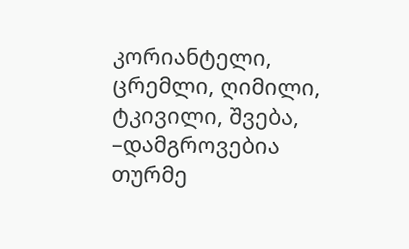კორიანტელი, ცრემლი, ღიმილი, ტკივილი, შვება, –დამგროვებია თურმე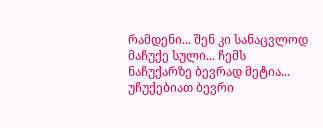რამდენი... შენ კი სანაცვლოდ მაჩუქე სული... ჩემს ნაჩუქარზე ბევრად მეტია... უჩუქებიათ ბევრი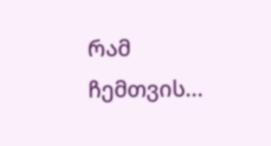რამ ჩემთვის...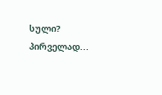სული? პირველად...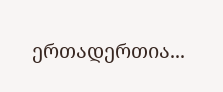ერთადერთია...